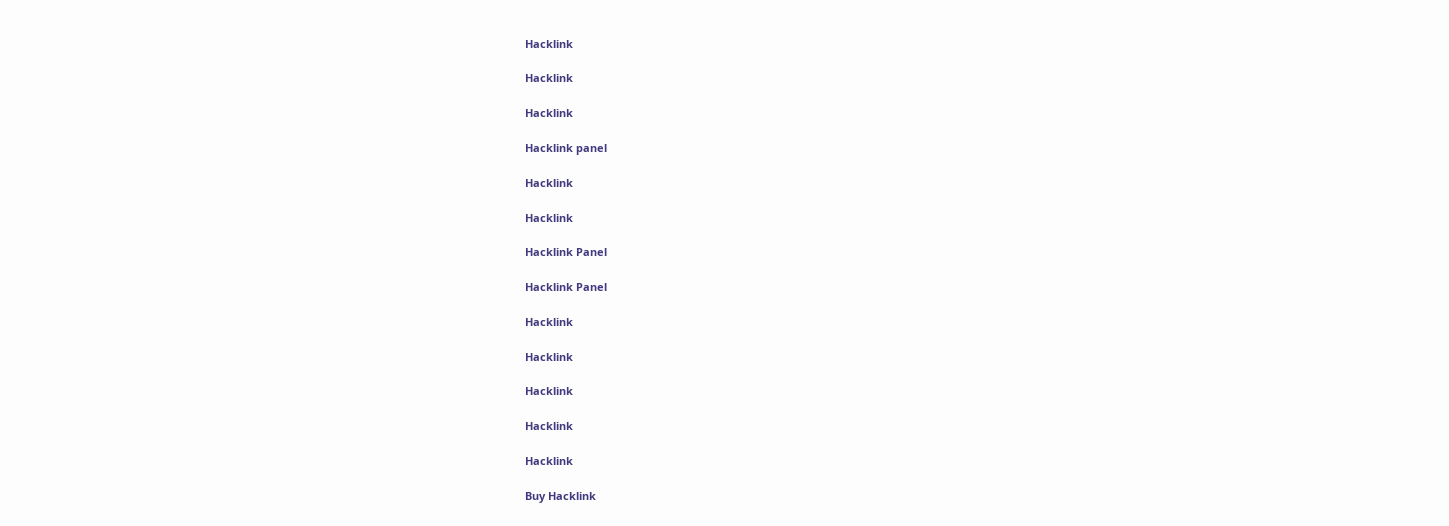Hacklink

Hacklink

Hacklink

Hacklink panel

Hacklink

Hacklink

Hacklink Panel

Hacklink Panel

Hacklink

Hacklink

Hacklink

Hacklink

Hacklink

Buy Hacklink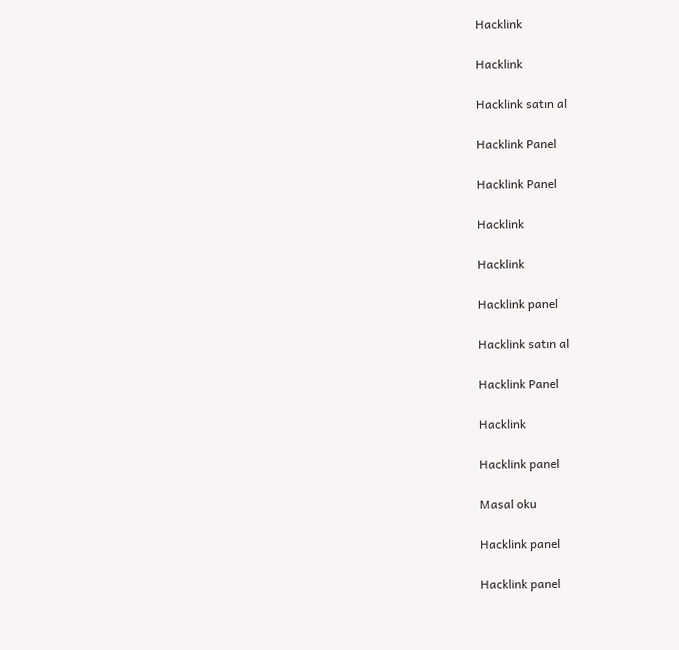Hacklink

Hacklink

Hacklink satın al

Hacklink Panel

Hacklink Panel

Hacklink

Hacklink

Hacklink panel

Hacklink satın al

Hacklink Panel

Hacklink

Hacklink panel

Masal oku

Hacklink panel

Hacklink panel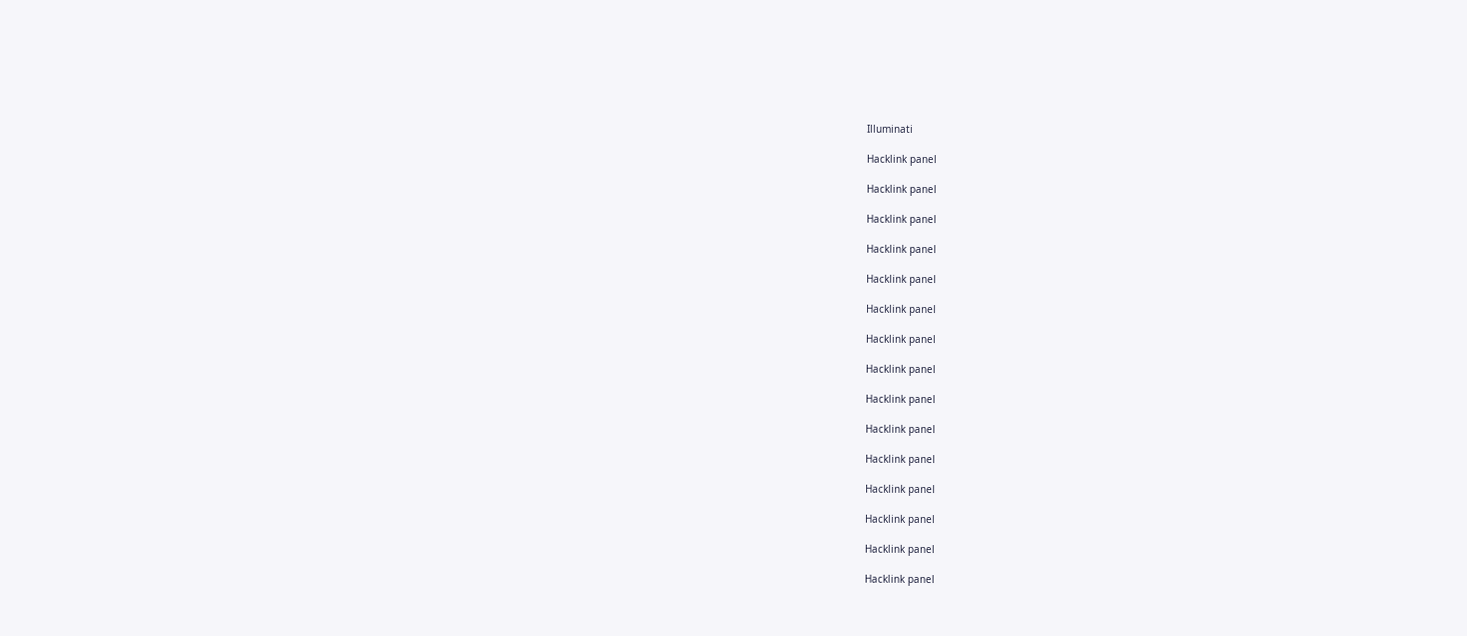Illuminati

Hacklink panel

Hacklink panel

Hacklink panel

Hacklink panel

Hacklink panel

Hacklink panel

Hacklink panel

Hacklink panel

Hacklink panel

Hacklink panel

Hacklink panel

Hacklink panel

Hacklink panel

Hacklink panel

Hacklink panel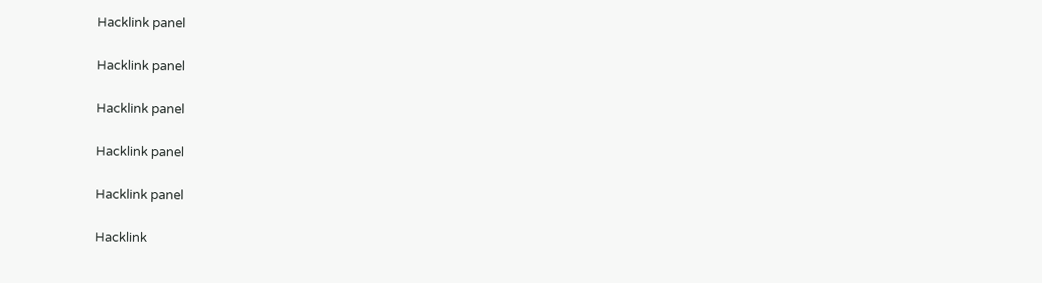Hacklink panel

Hacklink panel

Hacklink panel

Hacklink panel

Hacklink panel

Hacklink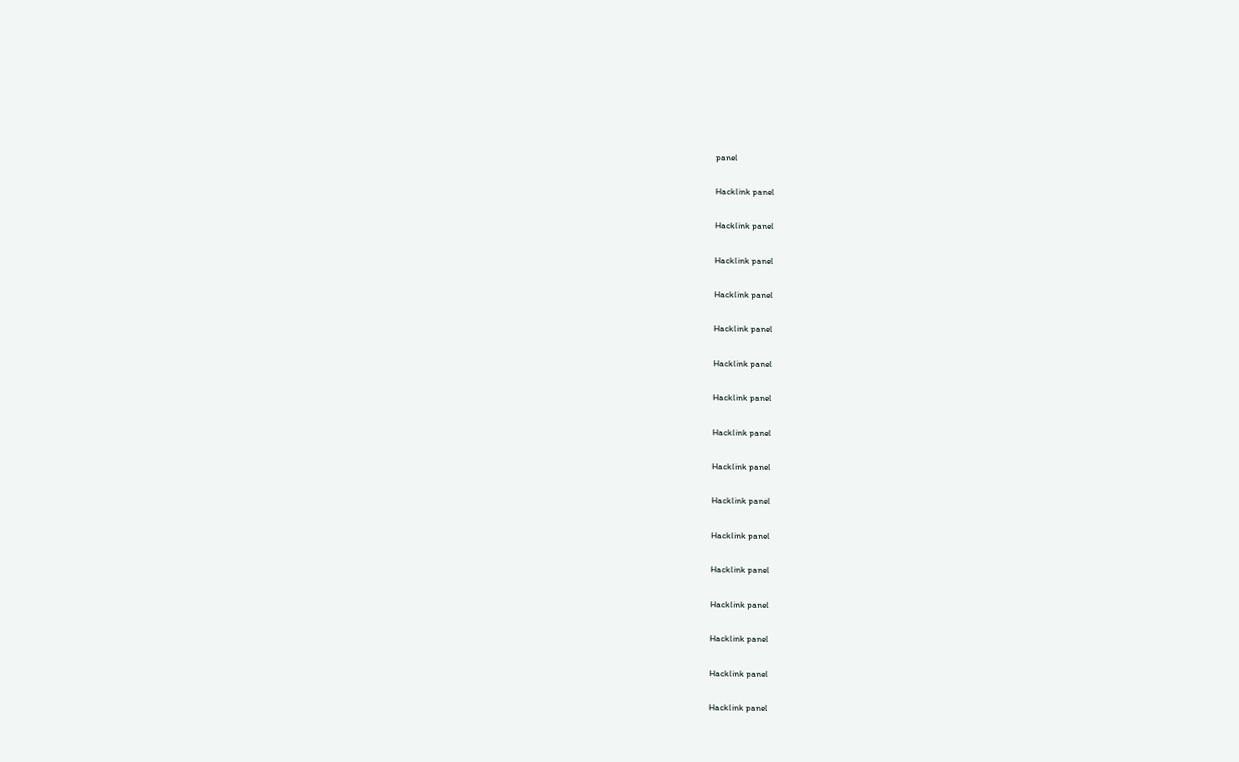panel

Hacklink panel

Hacklink panel

Hacklink panel

Hacklink panel

Hacklink panel

Hacklink panel

Hacklink panel

Hacklink panel

Hacklink panel

Hacklink panel

Hacklink panel

Hacklink panel

Hacklink panel

Hacklink panel

Hacklink panel

Hacklink panel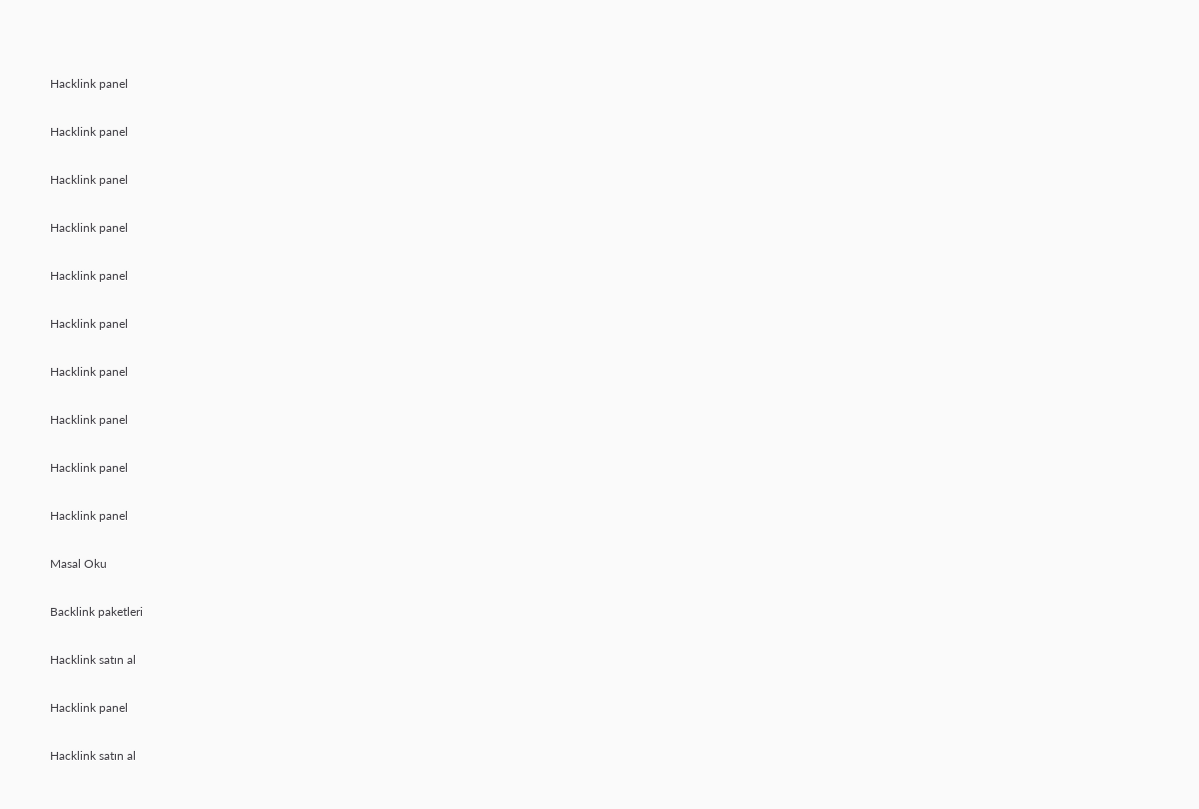Hacklink panel

Hacklink panel

Hacklink panel

Hacklink panel

Hacklink panel

Hacklink panel

Hacklink panel

Hacklink panel

Hacklink panel

Hacklink panel

Masal Oku

Backlink paketleri

Hacklink satın al

Hacklink panel

Hacklink satın al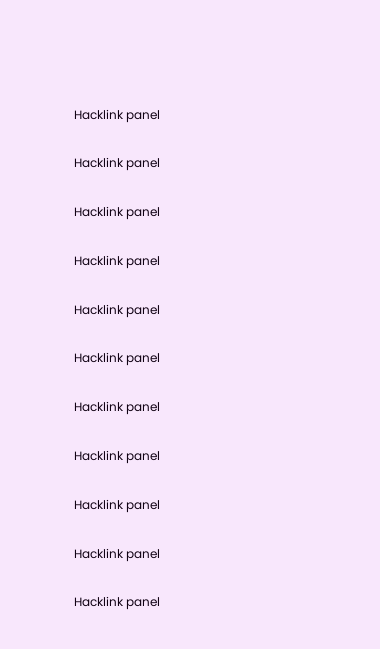Hacklink panel

Hacklink panel

Hacklink panel

Hacklink panel

Hacklink panel

Hacklink panel

Hacklink panel

Hacklink panel

Hacklink panel

Hacklink panel

Hacklink panel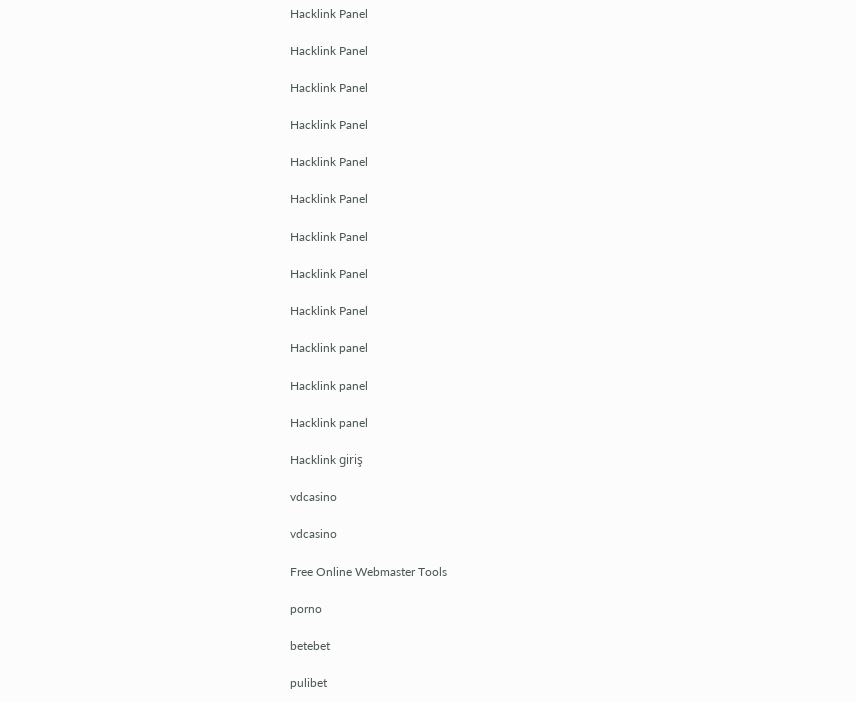Hacklink Panel

Hacklink Panel

Hacklink Panel

Hacklink Panel

Hacklink Panel

Hacklink Panel

Hacklink Panel

Hacklink Panel

Hacklink Panel

Hacklink panel

Hacklink panel

Hacklink panel

Hacklink giriş

vdcasino

vdcasino

Free Online Webmaster Tools

porno

betebet

pulibet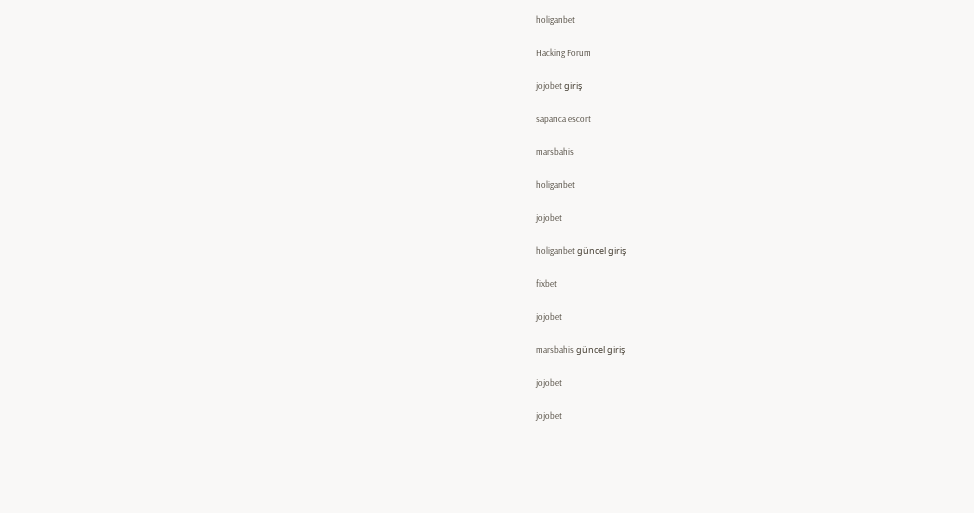holiganbet

Hacking Forum

jojobet giriş

sapanca escort

marsbahis

holiganbet

jojobet

holiganbet güncel giriş

fixbet

jojobet

marsbahis güncel giriş

jojobet

jojobet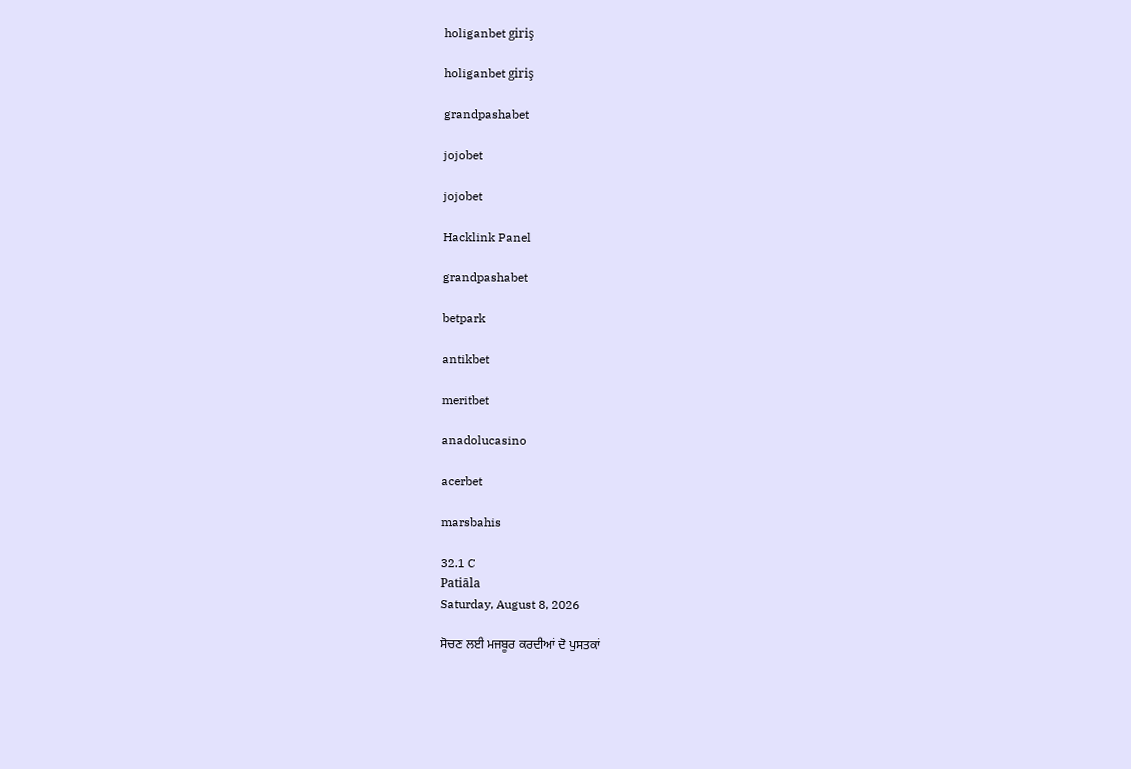holiganbet giriş

holiganbet giriş

grandpashabet

jojobet

jojobet

Hacklink Panel

grandpashabet

betpark

antikbet

meritbet

anadolucasino

acerbet

marsbahis

32.1 C
Patiāla
Saturday, August 8, 2026

ਸੋਚਣ ਲਈ ਮਜਬੂਰ ਕਰਦੀਆਂ ਦੋ ਪੁਸਤਕਾਂ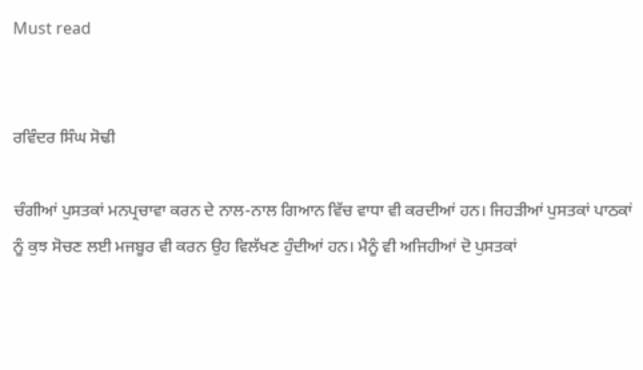Must read


ਰਵਿੰਦਰ ਸਿੰਘ ਸੋਢੀ

ਚੰਗੀਆਂ ਪੁਸਤਕਾਂ ਮਨਪ੍ਰਚਾਵਾ ਕਰਨ ਦੇ ਨਾਲ-ਨਾਲ ਗਿਆਨ ਵਿੱਚ ਵਾਧਾ ਵੀ ਕਰਦੀਆਂ ਹਨ। ਜਿਹੜੀਆਂ ਪੁਸਤਕਾਂ ਪਾਠਕਾਂ ਨੂੰ ਕੁਝ ਸੋਚਣ ਲਈ ਮਜਬੂਰ ਵੀ ਕਰਨ ਉਹ ਵਿਲੱਖਣ ਹੁੰਦੀਆਂ ਹਨ। ਮੈਨੂੰ ਵੀ ਅਜਿਹੀਆਂ ਦੋ ਪੁਸਤਕਾਂ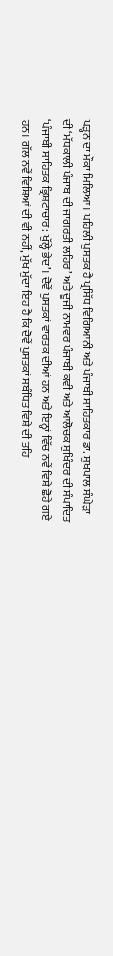ਪੜ੍ਹਨ ਦਾ ਮੌਕਾ ਮਿਲਿਆ। ਪਹਿਲੀ ਪੁਸਤਕ ਹੈ ਪ੍ਰਸਿੱਧ ਵਿਗਿਆਨੀ ਅਤੇ ਪੰਜਾਬੀ ਸਾਹਿਤਕਾਰ ਡਾ. ਸੁਖਪਾਲ ਸੰਘੇੜਾ ਦੀ ‘ਮੱਧਕਾਲੀ ਪੰਜਾਬ ਦੀ ਜਾਗਰਤੀ ਲਹਿਰ’ ਅਤੇ ਦੂਜੀ ਨਾਮਵਰ ਪੰਜਾਬੀ ਕਵੀ ਅਤੇ ਆਲੋਚਕ ਸੁਖਿੰਦਰ ਦੀ ਸੰਪਾਦਿਤ ‘ਪੰਜਾਬੀ ਸਾਹਿਤਕ ਭ੍ਰਿਸ਼ਟਾਚਾਰ: ਖੁੱਲ੍ਹੇ ਭੇਦ’। ਦੋਵੇਂ ਪੁਸਤਕਾਂ ਵਾਰਤਕ ਦੀਆਂ ਹਨ ਅਤੇ ਇਨ੍ਹਾਂ ਵਿੱਚ ਨਵੇਂ ਵਿਸ਼ੇ ਛੋਹੇ ਗਏ ਹਨ। ਗੱਲ ਨਵੇਂ ਵਿਸ਼ਿਆਂ ਦੀ ਵੀ ਨਹੀਂ, ਮੁੱਖ ਮੁੱਦਾ ਇਹ ਹੈ ਕਿ ਦੋਵੇਂ ਪੁਸਤਕਾਂ ਸਬੰਧਿਤ ਵਿਸ਼ੇ ਦੀ ਤਹਿ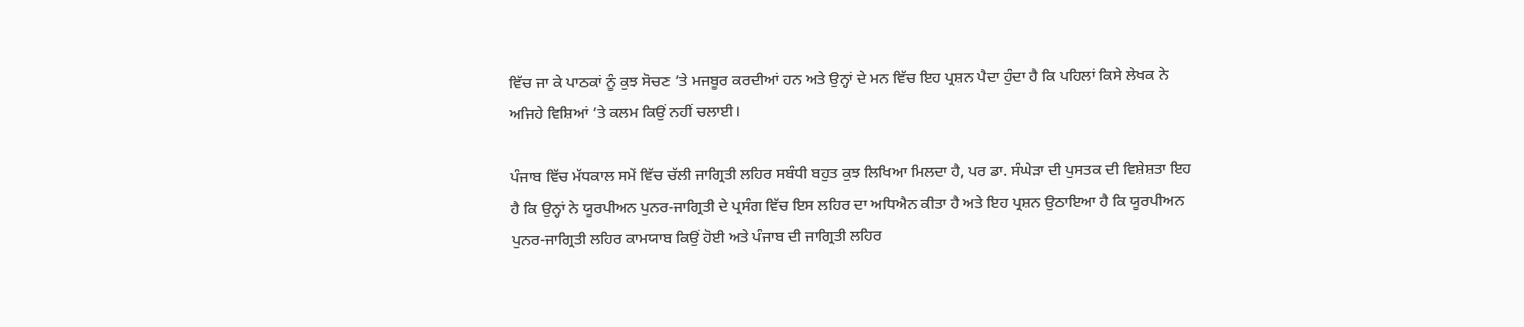ਵਿੱਚ ਜਾ ਕੇ ਪਾਠਕਾਂ ਨੂੰ ਕੁਝ ਸੋਚਣ ’ਤੇ ਮਜਬੂਰ ਕਰਦੀਆਂ ਹਨ ਅਤੇ ਉਨ੍ਹਾਂ ਦੇ ਮਨ ਵਿੱਚ ਇਹ ਪ੍ਰਸ਼ਨ ਪੈਦਾ ਹੁੰਦਾ ਹੈ ਕਿ ਪਹਿਲਾਂ ਕਿਸੇ ਲੇਖਕ ਨੇ ਅਜਿਹੇ ਵਿਸ਼ਿਆਂ ’ਤੇ ਕਲਮ ਕਿਉਂ ਨਹੀਂ ਚਲਾਈ।

ਪੰਜਾਬ ਵਿੱਚ ਮੱਧਕਾਲ ਸਮੇਂ ਵਿੱਚ ਚੱਲੀ ਜਾਗ੍ਰਿਤੀ ਲਹਿਰ ਸਬੰਧੀ ਬਹੁਤ ਕੁਝ ਲਿਖਿਆ ਮਿਲਦਾ ਹੈ, ਪਰ ਡਾ. ਸੰਘੇੜਾ ਦੀ ਪੁਸਤਕ ਦੀ ਵਿਸ਼ੇਸ਼ਤਾ ਇਹ ਹੈ ਕਿ ਉਨ੍ਹਾਂ ਨੇ ਯੂਰਪੀਅਨ ਪੁਨਰ-ਜਾਗ੍ਰਿਤੀ ਦੇ ਪ੍ਰਸੰਗ ਵਿੱਚ ਇਸ ਲਹਿਰ ਦਾ ਅਧਿਐਨ ਕੀਤਾ ਹੈ ਅਤੇ ਇਹ ਪ੍ਰਸ਼ਨ ਉਠਾਇਆ ਹੈ ਕਿ ਯੂਰਪੀਅਨ ਪੁਨਰ-ਜਾਗ੍ਰਿਤੀ ਲਹਿਰ ਕਾਮਯਾਬ ਕਿਉਂ ਹੋਈ ਅਤੇ ਪੰਜਾਬ ਦੀ ਜਾਗ੍ਰਿਤੀ ਲਹਿਰ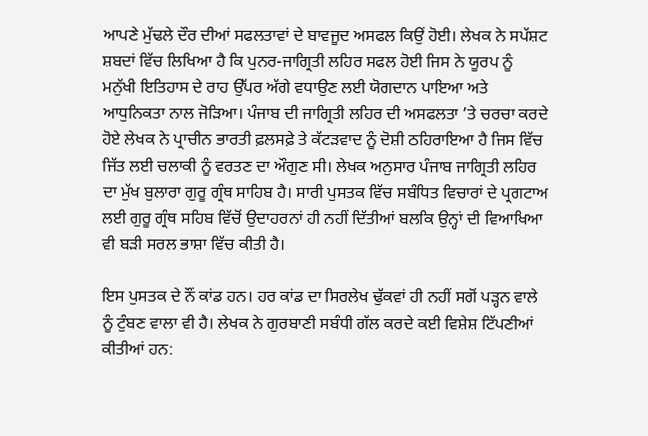ਆਪਣੇ ਮੁੱਢਲੇ ਦੌਰ ਦੀਆਂ ਸਫਲਤਾਵਾਂ ਦੇ ਬਾਵਜੂਦ ਅਸਫਲ ਕਿਉਂ ਹੋਈ। ਲੇਖਕ ਨੇ ਸਪੱਸ਼ਟ ਸ਼ਬਦਾਂ ਵਿੱਚ ਲਿਖਿਆ ਹੈ ਕਿ ਪੁਨਰ-ਜਾਗ੍ਰਿਤੀ ਲਹਿਰ ਸਫਲ ਹੋਈ ਜਿਸ ਨੇ ਯੂਰਪ ਨੂੰ ਮਨੁੱਖੀ ਇਤਿਹਾਸ ਦੇ ਰਾਹ ਉੱਪਰ ਅੱਗੇ ਵਧਾਉਣ ਲਈ ਯੋਗਦਾਨ ਪਾਇਆ ਅਤੇ ਆਧੁਨਿਕਤਾ ਨਾਲ ਜੋੜਿਆ। ਪੰਜਾਬ ਦੀ ਜਾਗ੍ਰਿਤੀ ਲਹਿਰ ਦੀ ਅਸਫਲਤਾ ’ਤੇ ਚਰਚਾ ਕਰਦੇ ਹੋਏ ਲੇਖਕ ਨੇ ਪ੍ਰਾਚੀਨ ਭਾਰਤੀ ਫ਼ਲਸਫ਼ੇ ਤੇ ਕੱਟੜਵਾਦ ਨੂੰ ਦੋਸ਼ੀ ਠਹਿਰਾਇਆ ਹੈ ਜਿਸ ਵਿੱਚ ਜਿੱਤ ਲਈ ਚਲਾਕੀ ਨੂੰ ਵਰਤਣ ਦਾ ਔਗੁਣ ਸੀ। ਲੇਖਕ ਅਨੁਸਾਰ ਪੰਜਾਬ ਜਾਗ੍ਰਿਤੀ ਲਹਿਰ ਦਾ ਮੁੱਖ ਬੁਲਾਰਾ ਗੁਰੂ ਗ੍ਰੰਥ ਸਾਹਿਬ ਹੈ। ਸਾਰੀ ਪੁਸਤਕ ਵਿੱਚ ਸਬੰਧਿਤ ਵਿਚਾਰਾਂ ਦੇ ਪ੍ਰਗਟਾਅ ਲਈ ਗੁਰੂ ਗ੍ਰੰਥ ਸਹਿਬ ਵਿੱਚੋਂ ਉਦਾਹਰਨਾਂ ਹੀ ਨਹੀਂ ਦਿੱਤੀਆਂ ਬਲਕਿ ਉਨ੍ਹਾਂ ਦੀ ਵਿਆਖਿਆ ਵੀ ਬੜੀ ਸਰਲ ਭਾਸ਼ਾ ਵਿੱਚ ਕੀਤੀ ਹੈ।

ਇਸ ਪੁਸਤਕ ਦੇ ਨੌਂ ਕਾਂਡ ਹਨ। ਹਰ ਕਾਂਡ ਦਾ ਸਿਰਲੇਖ ਢੁੱਕਵਾਂ ਹੀ ਨਹੀਂ ਸਗੋਂ ਪੜ੍ਹਨ ਵਾਲੇ ਨੂੰ ਟੁੰਬਣ ਵਾਲਾ ਵੀ ਹੈ। ਲੇਖਕ ਨੇ ਗੁਰਬਾਣੀ ਸਬੰਧੀ ਗੱਲ ਕਰਦੇ ਕਈ ਵਿਸ਼ੇਸ਼ ਟਿੱਪਣੀਆਂ ਕੀਤੀਆਂ ਹਨ: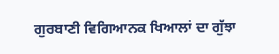ਗੁਰਬਾਣੀ ਵਿਗਿਆਨਕ ਖਿਆਲਾਂ ਦਾ ਗੁੱਝਾ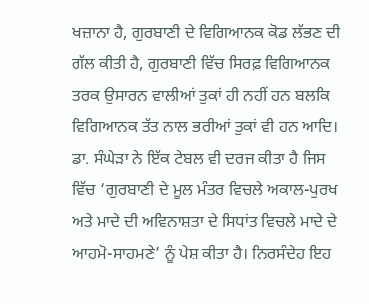ਖਜ਼ਾਨਾ ਹੈ, ਗੁਰਬਾਣੀ ਦੇ ਵਿਗਿਆਨਕ ਕੋਡ ਲੱਭਣ ਦੀ ਗੱਲ ਕੀਤੀ ਹੈ, ਗੁਰਬਾਣੀ ਵਿੱਚ ਸਿਰਫ਼ ਵਿਗਿਆਨਕ ਤਰਕ ਉਸਾਰਨ ਵਾਲੀਆਂ ਤੁਕਾਂ ਹੀ ਨਹੀਂ ਹਨ ਬਲਕਿ ਵਿਗਿਆਨਕ ਤੱਤ ਨਾਲ ਭਰੀਆਂ ਤੁਕਾਂ ਵੀ ਹਨ ਆਦਿ। ਡਾ. ਸੰਘੇੜਾ ਨੇ ਇੱਕ ਟੇਬਲ ਵੀ ਦਰਜ ਕੀਤਾ ਹੈ ਜਿਸ ਵਿੱਚ ‘ਗੁਰਬਾਣੀ ਦੇ ਮੂਲ ਮੰਤਰ ਵਿਚਲੇ ਅਕਾਲ-ਪੁਰਖ ਅਤੇ ਮਾਦੇ ਦੀ ਅਵਿਨਾਸ਼ਤਾ ਦੇ ਸਿਧਾਂਤ ਵਿਚਲੇ ਮਾਦੇ ਦੇ ਆਹਮੋ-ਸਾਹਮਣੇ’ ਨੂੰ ਪੇਸ਼ ਕੀਤਾ ਹੈ। ਨਿਰਸੰਦੇਹ ਇਹ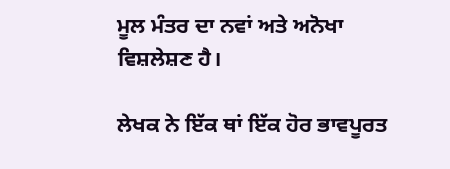ਮੂਲ ਮੰਤਰ ਦਾ ਨਵਾਂ ਅਤੇ ਅਨੋਖਾ ਵਿਸ਼ਲੇਸ਼ਣ ਹੈ।

ਲੇਖਕ ਨੇ ਇੱਕ ਥਾਂ ਇੱਕ ਹੋਰ ਭਾਵਪੂਰਤ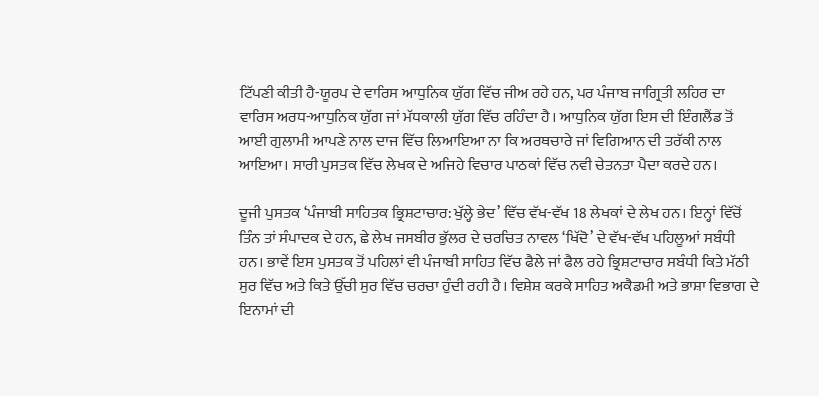ਟਿੱਪਣੀ ਕੀਤੀ ਹੈ-ਯੂਰਪ ਦੇ ਵਾਰਿਸ ਆਧੁਨਿਕ ਯੁੱਗ ਵਿੱਚ ਜੀਅ ਰਹੇ ਹਨ, ਪਰ ਪੰਜਾਬ ਜਾਗ੍ਰਿਤੀ ਲਹਿਰ ਦਾ ਵਾਰਿਸ ਅਰਧ-ਆਧੁਨਿਕ ਯੁੱਗ ਜਾਂ ਮੱਧਕਾਲੀ ਯੁੱਗ ਵਿੱਚ ਰਹਿੰਦਾ ਹੈ। ਆਧੁਨਿਕ ਯੁੱਗ ਇਸ ਦੀ ਇੰਗਲੈਂਡ ਤੋਂ ਆਈ ਗੁਲਾਮੀ ਆਪਣੇ ਨਾਲ ਦਾਜ ਵਿੱਚ ਲਿਆਇਆ ਨਾ ਕਿ ਅਰਥਚਾਰੇ ਜਾਂ ਵਿਗਿਆਨ ਦੀ ਤਰੱਕੀ ਨਾਲ ਆਇਆ। ਸਾਰੀ ਪੁਸਤਕ ਵਿੱਚ ਲੇਖਕ ਦੇ ਅਜਿਹੇ ਵਿਚਾਰ ਪਾਠਕਾਂ ਵਿੱਚ ਨਵੀ ਚੇਤਨਤਾ ਪੈਦਾ ਕਰਦੇ ਹਨ।

ਦੂਜੀ ਪੁਸਤਕ ‘ਪੰਜਾਬੀ ਸਾਹਿਤਕ ਭ੍ਰਿਸ਼ਟਾਚਾਰ: ਖੁੱਲ੍ਹੇ ਭੇਦ’ ਵਿੱਚ ਵੱਖ-ਵੱਖ 18 ਲੇਖਕਾਂ ਦੇ ਲੇਖ ਹਨ। ਇਨ੍ਹਾਂ ਵਿੱਚੋਂ ਤਿੰਨ ਤਾਂ ਸੰਪਾਦਕ ਦੇ ਹਨ, ਛੇ ਲੇਖ ਜਸਬੀਰ ਭੁੱਲਰ ਦੇ ਚਰਚਿਤ ਨਾਵਲ ‘ਖਿੱਦੋ’ ਦੇ ਵੱਖ-ਵੱਖ ਪਹਿਲੂਆਂ ਸਬੰਧੀ ਹਨ। ਭਾਵੇਂ ਇਸ ਪੁਸਤਕ ਤੋਂ ਪਹਿਲਾਂ ਵੀ ਪੰਜਾਬੀ ਸਾਹਿਤ ਵਿੱਚ ਫੈਲੇ ਜਾਂ ਫੈਲ ਰਹੇ ਭ੍ਰਿਸ਼ਟਾਚਾਰ ਸਬੰਧੀ ਕਿਤੇ ਮੱਠੀ ਸੁਰ ਵਿੱਚ ਅਤੇ ਕਿਤੇ ਉੱਚੀ ਸੁਰ ਵਿੱਚ ਚਰਚਾ ਹੁੰਦੀ ਰਹੀ ਹੈ। ਵਿਸ਼ੇਸ਼ ਕਰਕੇ ਸਾਹਿਤ ਅਕੈਡਮੀ ਅਤੇ ਭਾਸ਼ਾ ਵਿਭਾਗ ਦੇ ਇਨਾਮਾਂ ਦੀ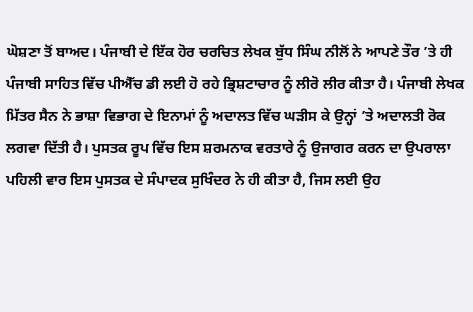ਘੋਸ਼ਣਾ ਤੋਂ ਬਾਅਦ। ਪੰਜਾਬੀ ਦੇ ਇੱਕ ਹੋਰ ਚਰਚਿਤ ਲੇਖਕ ਬੁੱਧ ਸਿੰਘ ਨੀਲੋਂ ਨੇ ਆਪਣੇ ਤੌਰ ’ਤੇ ਹੀ ਪੰਜਾਬੀ ਸਾਹਿਤ ਵਿੱਚ ਪੀਐੱਚ ਡੀ ਲਈ ਹੋ ਰਹੇ ਭ੍ਰਿਸ਼ਟਾਚਾਰ ਨੂੰ ਲੀਰੋ ਲੀਰ ਕੀਤਾ ਹੈ। ਪੰਜਾਬੀ ਲੇਖਕ ਮਿੱਤਰ ਸੈਨ ਨੇ ਭਾਸ਼ਾ ਵਿਭਾਗ ਦੇ ਇਨਾਮਾਂ ਨੂੰ ਅਦਾਲਤ ਵਿੱਚ ਘੜੀਸ ਕੇ ਉਨ੍ਹਾਂ ’ਤੇ ਅਦਾਲਤੀ ਰੋਕ ਲਗਵਾ ਦਿੱਤੀ ਹੈ। ਪੁਸਤਕ ਰੂਪ ਵਿੱਚ ਇਸ ਸ਼ਰਮਨਾਕ ਵਰਤਾਰੇ ਨੂੰ ਉਜਾਗਰ ਕਰਨ ਦਾ ਉਪਰਾਲਾ ਪਹਿਲੀ ਵਾਰ ਇਸ ਪੁਸਤਕ ਦੇ ਸੰਪਾਦਕ ਸੁਖਿੰਦਰ ਨੇ ਹੀ ਕੀਤਾ ਹੈ, ਜਿਸ ਲਈ ਉਹ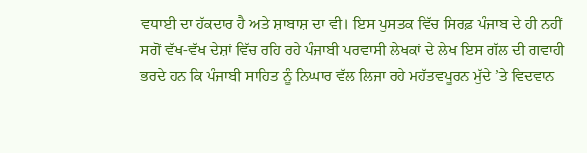ਵਧਾਈ ਦਾ ਹੱਕਦਾਰ ਹੈ ਅਤੇ ਸ਼ਾਬਾਸ਼ ਦਾ ਵੀ। ਇਸ ਪੁਸਤਕ ਵਿੱਚ ਸਿਰਫ਼ ਪੰਜਾਬ ਦੇ ਹੀ ਨਹੀਂ ਸਗੋਂ ਵੱਖ-ਵੱਖ ਦੇਸ਼ਾਂ ਵਿੱਚ ਰਹਿ ਰਹੇ ਪੰਜਾਬੀ ਪਰਵਾਸੀ ਲੇਖਕਾਂ ਦੇ ਲੇਖ ਇਸ ਗੱਲ ਦੀ ਗਵਾਹੀ ਭਰਦੇ ਹਨ ਕਿ ਪੰਜਾਬੀ ਸਾਹਿਤ ਨੂੰ ਨਿਘਾਰ ਵੱਲ ਲਿਜਾ ਰਹੇ ਮਹੱਤਵਪੂਰਨ ਮੁੱਦੇ ’ਤੇ ਵਿਦਵਾਨ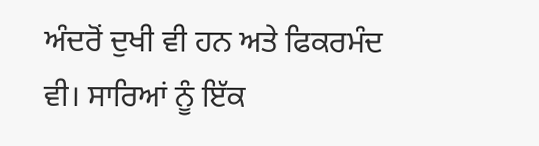ਅੰਦਰੋਂ ਦੁਖੀ ਵੀ ਹਨ ਅਤੇ ਫਿਕਰਮੰਦ ਵੀ। ਸਾਰਿਆਂ ਨੂੰ ਇੱਕ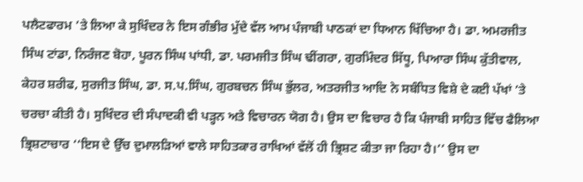ਪਲੈਟਫਾਰਮ ’ਤੇ ਲਿਆ ਕੇ ਸੁਖਿੰਦਰ ਨੇ ਇਸ ਗੰਭੀਰ ਮੁੱਦੇ ਵੱਲ ਆਮ ਪੰਜਾਬੀ ਪਾਠਕਾਂ ਦਾ ਧਿਆਨ ਖਿੱਚਿਆ ਹੈ। ਡਾ. ਅਮਰਜੀਤ ਸਿੰਘ ਟਾਂਡਾ, ਨਿਰੰਜਣ ਬੋਹਾ, ਪੂਰਨ ਸਿੰਘ ਪਾਂਧੀ, ਡਾ. ਪਰਮਜੀਤ ਸਿੰਘ ਢੀਂਗਰਾ, ਗੁਰਮਿੰਦਰ ਸਿੱਧੂ, ਪਿਆਰਾ ਸਿੰਘ ਕੁੱਤੀਵਾਲ, ਕੇਹਰ ਸ਼ਰੀਫ, ਸੁਰਜੀਤ ਸਿੰਘ, ਡਾ. ਸ.ਪ.ਸਿੰਘ, ਗੁਰਬਚਨ ਸਿੰਘ ਭੁੱਲਰ, ਅਤਰਜੀਤ ਆਦਿ ਨੇ ਸਬੰਧਿਤ ਵਿਸ਼ੇ ਦੇ ਕਈ ਪੱਖਾਂ ’ਤੇ ਚਰਚਾ ਕੀਤੀ ਹੈ। ਸੁਖਿੰਦਰ ਦੀ ਸੰਪਾਦਕੀ ਵੀ ਪੜ੍ਹਨ ਅਤੇ ਵਿਚਾਰਨ ਯੋਗ ਹੈ। ਉਸ ਦਾ ਵਿਚਾਰ ਹੈ ਕਿ ਪੰਜਾਬੀ ਸਾਹਿਤ ਵਿੱਚ ਫੈਲਿਆ ਭ੍ਰਿਸ਼ਟਾਚਾਰ ‘‘ਇਸ ਦੇ ਉੱਚ ਦੁਮਾਲੜਿਆਂ ਵਾਲੇ ਸਾਹਿਤਕਾਰ ਰਾਖਿਆਂ ਵੱਲੋਂ ਹੀ ਭ੍ਰਿਸ਼ਟ ਕੀਤਾ ਜਾ ਰਿਹਾ ਹੈ।’’ ਉਸ ਦਾ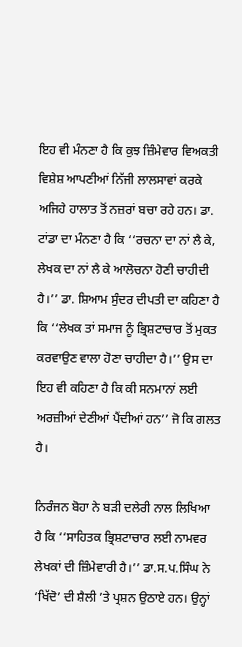ਇਹ ਵੀ ਮੰਨਣਾ ਹੈ ਕਿ ਕੁਝ ਜ਼ਿੰਮੇਵਾਰ ਵਿਅਕਤੀ ਵਿਸ਼ੇਸ਼ ਆਪਣੀਆਂ ਨਿੱਜੀ ਲਾਲਸਾਵਾਂ ਕਰਕੇ ਅਜਿਹੇ ਹਾਲਾਤ ਤੋਂ ਨਜ਼ਰਾਂ ਬਚਾ ਰਹੇ ਹਨ। ਡਾ. ਟਾਂਡਾ ਦਾ ਮੰਨਣਾ ਹੈ ਕਿ ‘‘ਰਚਨਾ ਦਾ ਨਾਂ ਲੈ ਕੇ, ਲੇਖਕ ਦਾ ਨਾਂ ਲੈ ਕੇ ਆਲੋਚਨਾ ਹੋਣੀ ਚਾਹੀਦੀ ਹੈ।’’ ਡਾ. ਸ਼ਿਆਮ ਸੁੰਦਰ ਦੀਪਤੀ ਦਾ ਕਹਿਣਾ ਹੈ ਕਿ ‘‘ਲੇਖਕ ਤਾਂ ਸਮਾਜ ਨੂੰ ਭ੍ਰਿਸ਼ਟਾਚਾਰ ਤੋਂ ਮੁਕਤ ਕਰਵਾਉਣ ਵਾਲਾ ਹੋਣਾ ਚਾਹੀਦਾ ਹੈ।’’ ਉਸ ਦਾ ਇਹ ਵੀ ਕਹਿਣਾ ਹੈ ਕਿ ਕੀ ਸਨਮਾਨਾਂ ਲਈ ਅਰਜ਼ੀਆਂ ਦੇਣੀਆਂ ਪੈਂਦੀਆਂ ਹਨ’’ ਜੋ ਕਿ ਗਲਤ ਹੈ।

ਨਿਰੰਜਨ ਬੋਹਾ ਨੇ ਬੜੀ ਦਲੇਰੀ ਨਾਲ ਲਿਖਿਆ ਹੈ ਕਿ ‘‘ਸਾਹਿਤਕ ਭ੍ਰਿਸ਼ਟਾਚਾਰ ਲਈ ਨਾਮਵਰ ਲੇਖਕਾਂ ਦੀ ਜ਼ਿੰਮੇਵਾਰੀ ਹੈ।’’ ਡਾ.ਸ.ਪ.ਸਿੰਘ ਨੇ ‘ਖਿੱਦੋ’ ਦੀ ਸ਼ੈਲੀ ’ਤੇ ਪ੍ਰਸ਼ਨ ਉਠਾਏ ਹਨ। ਉਨ੍ਹਾਂ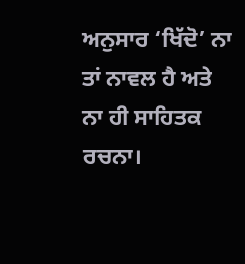ਅਨੁਸਾਰ ‘ਖਿੱਦੋ’ ਨਾ ਤਾਂ ਨਾਵਲ ਹੈ ਅਤੇ ਨਾ ਹੀ ਸਾਹਿਤਕ ਰਚਨਾ।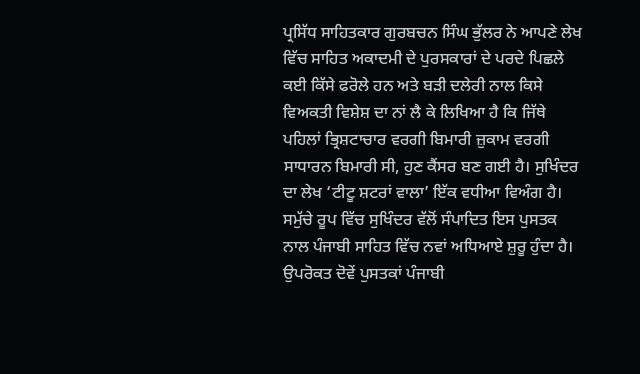ਪ੍ਰਸਿੱਧ ਸਾਹਿਤਕਾਰ ਗੁਰਬਚਨ ਸਿੰਘ ਭੁੱਲਰ ਨੇ ਆਪਣੇ ਲੇਖ ਵਿੱਚ ਸਾਹਿਤ ਅਕਾਦਮੀ ਦੇ ਪੁਰਸਕਾਰਾਂ ਦੇ ਪਰਦੇ ਪਿਛਲੇ ਕਈ ਕਿੱਸੇ ਫਰੋਲੇ ਹਨ ਅਤੇ ਬੜੀ ਦਲੇਰੀ ਨਾਲ ਕਿਸੇ ਵਿਅਕਤੀ ਵਿਸ਼ੇਸ਼ ਦਾ ਨਾਂ ਲੈ ਕੇ ਲਿਖਿਆ ਹੈ ਕਿ ਜਿੱਥੇ ਪਹਿਲਾਂ ਭ੍ਰਿਸ਼ਟਾਚਾਰ ਵਰਗੀ ਬਿਮਾਰੀ ਜ਼ੁਕਾਮ ਵਰਗੀ ਸਾਧਾਰਨ ਬਿਮਾਰੀ ਸੀ, ਹੁਣ ਕੈਂਸਰ ਬਣ ਗਈ ਹੈ। ਸੁਖਿੰਦਰ ਦਾ ਲੇਖ ‘ਟੀਟੂ ਸ਼ਟਰਾਂ ਵਾਲਾ’ ਇੱਕ ਵਧੀਆ ਵਿਅੰਗ ਹੈ। ਸਮੁੱਚੇ ਰੂਪ ਵਿੱਚ ਸੁਖਿੰਦਰ ਵੱਲੋਂ ਸੰਪਾਦਿਤ ਇਸ ਪੁਸਤਕ ਨਾਲ ਪੰਜਾਬੀ ਸਾਹਿਤ ਵਿੱਚ ਨਵਾਂ ਅਧਿਆਏ ਸ਼ੁਰੂ ਹੁੰਦਾ ਹੈ। ਉਪਰੋਕਤ ਦੋਵੇਂ ਪੁਸਤਕਾਂ ਪੰਜਾਬੀ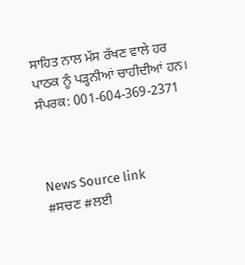ਸਾਹਿਤ ਨਾਲ ਮੱਸ ਰੱਖਣ ਵਾਲੇ ਹਰ ਪਾਠਕ ਨੂੰ ਪੜ੍ਹਨੀਆਂ ਚਾਹੀਦੀਆਂ ਹਨ।
ਸੰਪਰਕ: 001-604-369-2371



News Source link
#ਸਚਣ #ਲਈ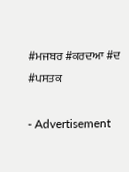#ਮਜਬਰ #ਕਰਦਆ #ਦ #ਪਸਤਕ

- Advertisement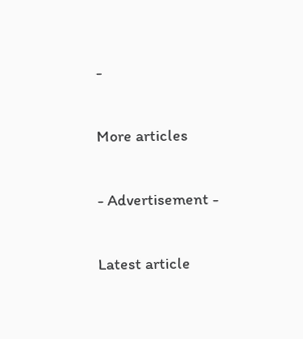-

More articles

- Advertisement -

Latest article